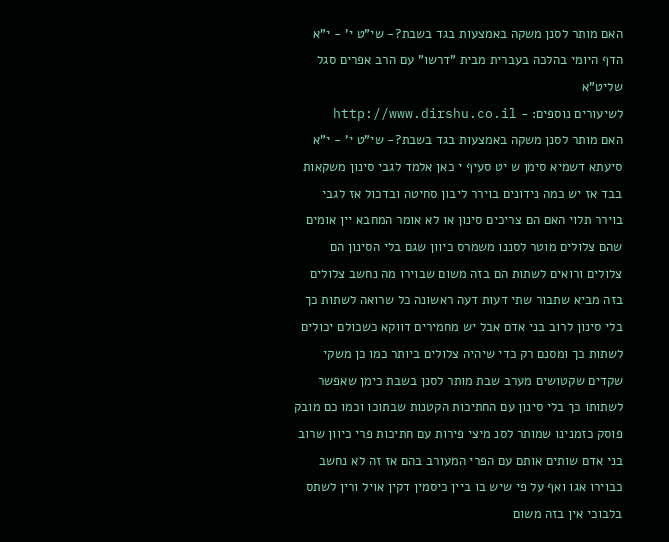האם מותר לסנן משקה באמצעות בגד בשבת?- שי"ט י' - י"א
הדף היומי בהלכה בעברית מבית "דרשו" עם הרב אפרים סגל שליט"א
לשיעורים נוספים: - http://www.dirshu.co.il
האם מותר לסנן משקה באמצעות בגד בשבת?- שי"ט י' - י"א
סיעתא דשמיא סימן ש יט סעיף י כאן אלמד לגבי סינון משקאות בבד אז יש כמה נידונים בוירר ליבון סחיטה ובדכול אז לגבי בוירר תלוי האם הם צריכים סינון או לא אומר המחבא יין אומים שהם צלולים מוטר לסננו משמרס כיוון שגם בלי הסינון הם צלולים ורואים לשתות הם בזה משום שבוירו מה נחשב צלולים בזה מביא שתבור שתי דעות דעה ראשונה כל שרואה לשתות כך בלי סינון לרוב בני אדם אבל יש מחמירים דווקא כשכולם יכולים לשתות כך ומסנם רק כדי שיהיה צלולים ביותר כמו כן משקי שקדים שקטושים מערב שבת מותר לסנן בשבת כימן שאפשר לשתותו כך בלי סינון עם החתיכות הקטנות שבתוכו וכמו כם מובק פוסק כזמנינו שמותר לסנ מיצי פירות עם חתיכות פרי כיוון שרוב בני אדם שותים אותם עם הפרי המעורב בהם אז זה לא נחשב כבוירו אגו ואף על פי שיש בו ביין כיסמין דקין אויל ורין לשתס בלבוכי אין בזה משום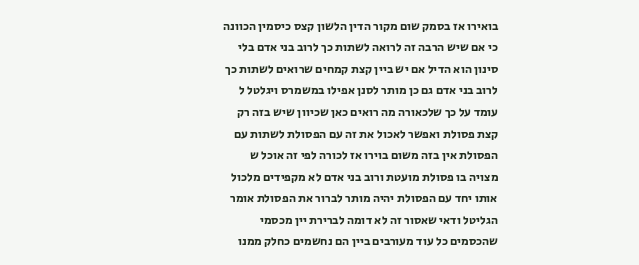בואירו אז בסמק שום מקור הדין הלשון קצס כיסמין הכוונה כי אם שיש הרבה זה לרואה לשתות כך לרוב בני אדם בלי סינון הוא הדיל אם יש ביין קצת קמחים שרואים לשתות כך לרוב בני אדם גם כן מותר לסנן אפילו במשמרס ויגלטל ל עומד על כך שלכאורה מה רואים כאן שכיוון שיש בזה רק קצת פסולת ואפשר לאכול את זה עם הפסולת לשתות עם הפסולת אין בזה משום בוירו אז לכורה לפי זה אוכל ש מצויה בו פסולת מועטת ורוב בני אדם לא מקפידים מלכול אותו יחד עם הפסולת יהיה מותר לברור את הפסולת אומר הגליטל ודאי שאסור זה לא דומה לברירת יין מכסמי שהכסמים כל עוד מעורבים ביין הם נחשמים כחלק ממנו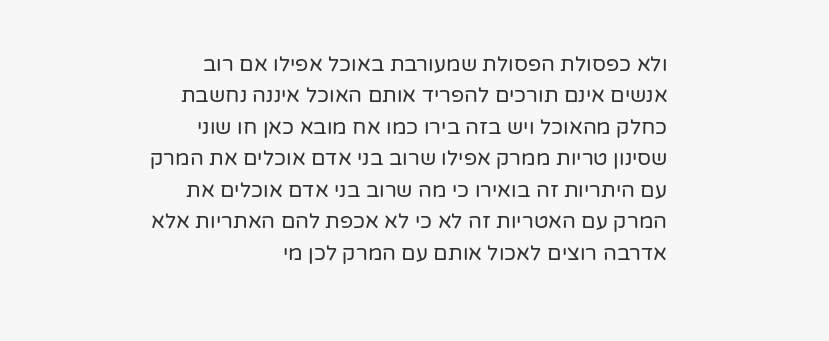ולא כפסולת הפסולת שמעורבת באוכל אפילו אם רוב אנשים אינם תורכים להפריד אותם האוכל איננה נחשבת כחלק מהאוכל ויש בזה בירו כמו אח מובא כאן חו שוני שסינון טריות ממרק אפילו שרוב בני אדם אוכלים את המרק עם היתריות זה בואירו כי מה שרוב בני אדם אוכלים את המרק עם האטריות זה לא כי לא אכפת להם האתריות אלא אדרבה רוצים לאכול אותם עם המרק לכן מי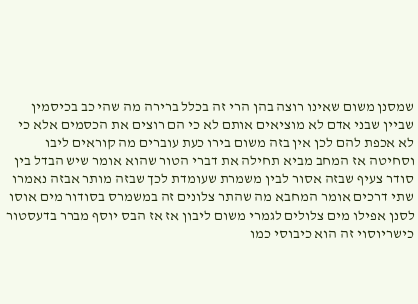שמסנן משום שאינו רוצה בהן הרי זה בכלל ברירה מה שהי כב בכיסמין שביין שבני אדם לא מוציאים אותם לא כי הם רוצים את הכסמים אלא כי לא אכפת להם לכן אין בזה משום בירו כעת עוברים מה קוראים ליבו וסחיטה אז המחב מביא תחילה את דברי הטור שהוא אומר שיש הבדל בין סודר צעיף שבזה אסור לבין משמרת שעומדת לכך שבזה מותר אבזה נאמרו שתי דרכים אומר המחבא מה שהתר צלונים זה במשמרס בסודור מים אוסו לסנן אפילו מים צלולים לגמרי משום ליבון אז אז הבס יוסף מברר בדעסטור כישריוסוי זה הוא כיבוסי כמו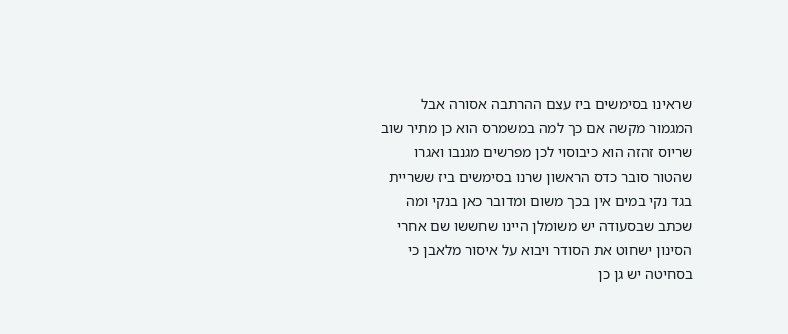שראינו בסימשים ביז עצם ההרתבה אסורה אבל המגמור מקשה אם כך למה במשמרס הוא כן מתיר שוב שריוס זהזה הוא כיבוסוי לכן מפרשים מגנבו ואגרו שהטור סובר כדס הראשון שרנו בסימשים ביז ששריית בגד נקי במים אין בכך משום ומדובר כאן בנקי ומה שכתב שבסעודה יש משומלן היינו שחששו שם אחרי הסינון ישחוט את הסודר ויבוא על איסור מלאבן כי בסחיטה יש גן כן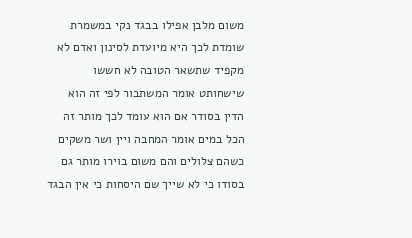משום מלבן אפילו בבגד נקי במשמרת שומדת לכך היא מיועדת לסינון ואדם לא מקפיד שתשאר הטובה לא חששו שישחותט אומר המשתבור לפי זה הוא הדין בסודר אם הוא עומד לכך מותר זה הכל במים אומר המחבה ויין ושר משקים כשהם צלולים והם משום בוירו מותר גם בסודו כי לא שייך שם היסחות כי אין הבגד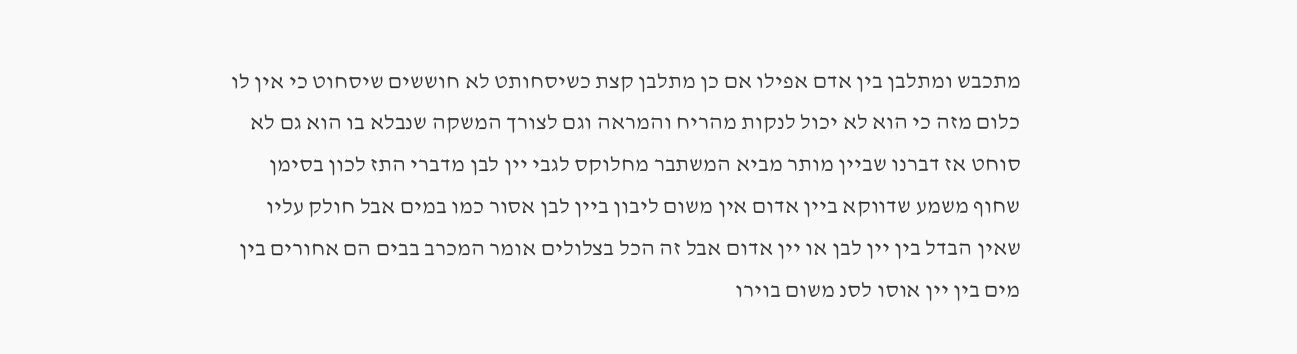מתכבש ומתלבן בין אדם אפילו אם כן מתלבן קצת כשיסחותט לא חוששים שיסחוט כי אין לו כלום מזה כי הוא לא יכול לנקות מהריח והמראה וגם לצורך המשקה שנבלא בו הוא גם לא סוחט אז דברנו שביין מותר מביא המשתבר מחלוקס לגבי יין לבן מדברי התז לכון בסימן שחוף משמע שדווקא ביין אדום אין משום ליבון ביין לבן אסור כמו במים אבל חולק עליו שאין הבדל בין יין לבן או יין אדום אבל זה הכל בצלולים אומר המכרב בבים הם אחורים בין מים בין יין אוסו לסנ משום בוירו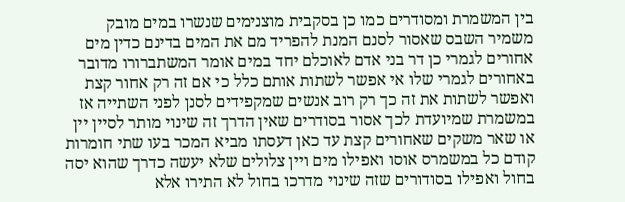בין המשמרת ומסודרים כמו כן בסקבית מוצנימים שנשרו במים מובק משמיר השבס שאסור לסנם המנת להפריד מם את המים בדינם כדין מים אחורים לגמרי כן דר בני אדם לאוכלם יחד במים אומר המשתברורו מדובר באחורים לגמרי שלו אי אפשר לשתות אותם כלל כי אם זה רק אחור קצת ואפשר לשתות את זה כך רק רוב אנשים שמקפידים לסנן לפני השתייה אז במשמרת שמיועדת לכך אסור בסודרים שאין הדרך זה שינוי מותר לסיין יין או שאר משקים שאחורים קצת עד כאן דעסתו מביא המכר בעו שתי חומרות קודם כל במשמרס אוסו ואפילו מים ויין צלולים שלא יעשה כדרך שהוא יסה בחול ואפילו בסודורים שזה שינוי מדרכו בחול לא התירו אלא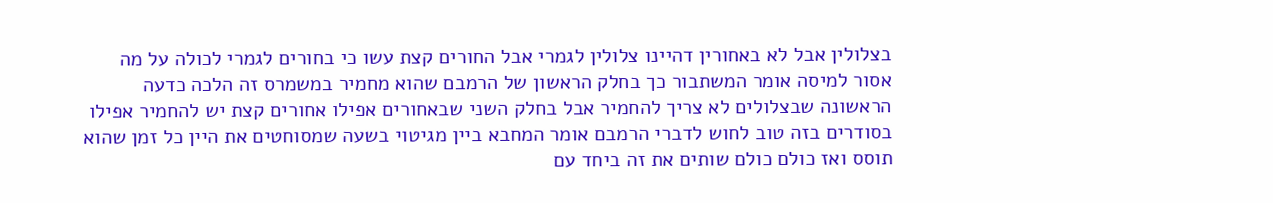בצלולין אבל לא באחורין דהיינו צלולין לגמרי אבל החורים קצת עשו כי בחורים לגמרי לכולה על מה אסור למיסה אומר המשתבור כך בחלק הראשון של הרמבם שהוא מחמיר במשמרס זה הלכה כדעה הראשונה שבצלולים לא צריך להחמיר אבל בחלק השני שבאחורים אפילו אחורים קצת יש להחמיר אפילו בסודרים בזה טוב לחוש לדברי הרמבם אומר המחבא ביין מגיטוי בשעה שמסוחטים את היין כל זמן שהוא תוסס ואז כולם כולם שותים את זה ביחד עם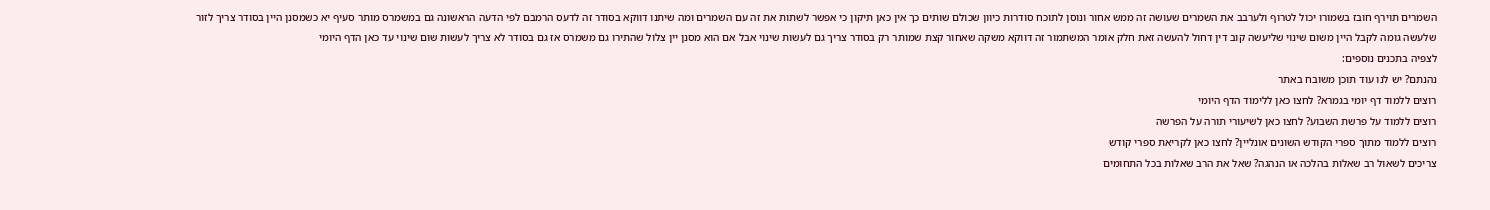השמרים תוירף חובז בשמורו יכול לטרוף ולערבב את השמרים שעושה זה ממש אחור ונוסן לתוכח סודרות כיוון שכולם שותים כך אין כאן תיקון כי אפשר לשתות את זה עם השמרים ומה שיתנו דווקא בסודר זה לדעס הרמבם לפי הדעה הראשונה גם במשמרס מותר סעיף יא כשמסנן היין בסודר צריך לזור שלעשה גומה לקבל היין משום שינוי שליעשה קוב דין דחול להעשה זאת חלק אומר המשתמור זה דווקא משקה שאחור קצת שמותר רק בסודר צריך גם לעשות שינוי אבל אם הוא מסנן יין צלול שהתירו גם משמרס אז גם בסודר לא צריך לעשות שום שינוי עד כאן הדף היומי
לצפיה בתכנים נוספים:
נהנתם? יש לנו עוד תוכן משובח באתר
רוצים ללמוד דף יומי בגמרא? לחצו כאן ללימוד הדף היומי
רוצים ללמוד על פרשת השבוע? לחצו כאן לשיעורי תורה על הפרשה
רוצים ללמוד מתוך ספרי הקודש השונים אונליין? לחצו כאן לקריאת ספרי קודש
צריכים לשאול רב שאלות בהלכה או הנהגה? שאל את הרב שאלות בכל התחומים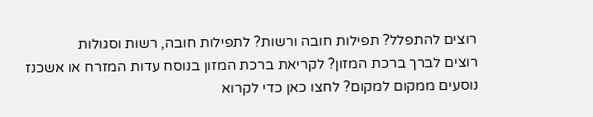רוצים להתפלל? תפילות חובה ורשות? לתפילות חובה, רשות וסגולות
רוצים לברך ברכת המזון? לקריאת ברכת המזון בנוסח עדות המזרח או אשכנז
נוסעים ממקום למקום? לחצו כאן כדי לקרוא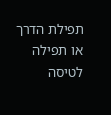תפילת הדרך או תפילה לטיסה